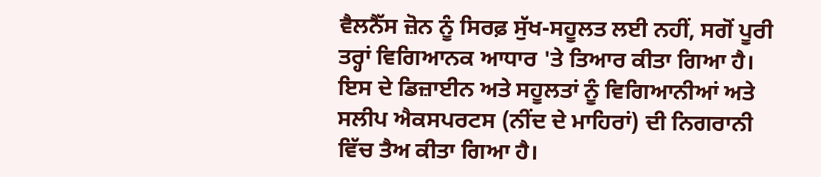ਵੈਲਨੈੱਸ ਜ਼ੋਨ ਨੂੰ ਸਿਰਫ਼ ਸੁੱਖ-ਸਹੂਲਤ ਲਈ ਨਹੀਂ, ਸਗੋਂ ਪੂਰੀ ਤਰ੍ਹਾਂ ਵਿਗਿਆਨਕ ਆਧਾਰ 'ਤੇ ਤਿਆਰ ਕੀਤਾ ਗਿਆ ਹੈ। ਇਸ ਦੇ ਡਿਜ਼ਾਈਨ ਅਤੇ ਸਹੂਲਤਾਂ ਨੂੰ ਵਿਗਿਆਨੀਆਂ ਅਤੇ ਸਲੀਪ ਐਕਸਪਰਟਸ (ਨੀਂਦ ਦੇ ਮਾਹਿਰਾਂ) ਦੀ ਨਿਗਰਾਨੀ ਵਿੱਚ ਤੈਅ ਕੀਤਾ ਗਿਆ ਹੈ।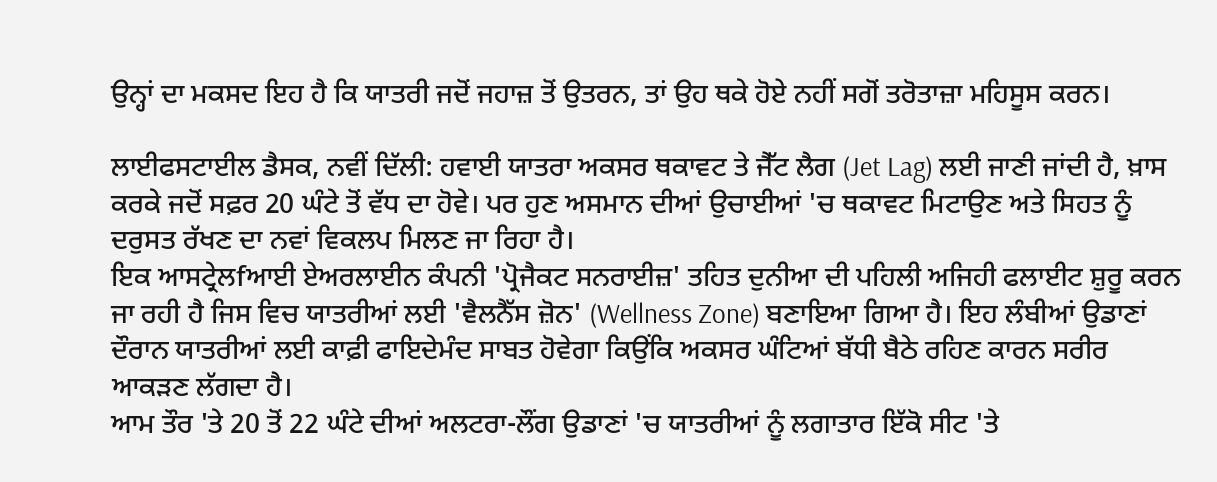ਉਨ੍ਹਾਂ ਦਾ ਮਕਸਦ ਇਹ ਹੈ ਕਿ ਯਾਤਰੀ ਜਦੋਂ ਜਹਾਜ਼ ਤੋਂ ਉਤਰਨ, ਤਾਂ ਉਹ ਥਕੇ ਹੋਏ ਨਹੀਂ ਸਗੋਂ ਤਰੋਤਾਜ਼ਾ ਮਹਿਸੂਸ ਕਰਨ।

ਲਾਈਫਸਟਾਈਲ ਡੈਸਕ, ਨਵੀਂ ਦਿੱਲੀ: ਹਵਾਈ ਯਾਤਰਾ ਅਕਸਰ ਥਕਾਵਟ ਤੇ ਜੈੱਟ ਲੈਗ (Jet Lag) ਲਈ ਜਾਣੀ ਜਾਂਦੀ ਹੈ, ਖ਼ਾਸ ਕਰਕੇ ਜਦੋਂ ਸਫ਼ਰ 20 ਘੰਟੇ ਤੋਂ ਵੱਧ ਦਾ ਹੋਵੇ। ਪਰ ਹੁਣ ਅਸਮਾਨ ਦੀਆਂ ਉਚਾਈਆਂ 'ਚ ਥਕਾਵਟ ਮਿਟਾਉਣ ਅਤੇ ਸਿਹਤ ਨੂੰ ਦਰੁਸਤ ਰੱਖਣ ਦਾ ਨਵਾਂ ਵਿਕਲਪ ਮਿਲਣ ਜਾ ਰਿਹਾ ਹੈ।
ਇਕ ਆਸਟ੍ਰੇਲfਆਈ ਏਅਰਲਾਈਨ ਕੰਪਨੀ 'ਪ੍ਰੋਜੈਕਟ ਸਨਰਾਈਜ਼' ਤਹਿਤ ਦੁਨੀਆ ਦੀ ਪਹਿਲੀ ਅਜਿਹੀ ਫਲਾਈਟ ਸ਼ੁਰੂ ਕਰਨ ਜਾ ਰਹੀ ਹੈ ਜਿਸ ਵਿਚ ਯਾਤਰੀਆਂ ਲਈ 'ਵੈਲਨੈੱਸ ਜ਼ੋਨ' (Wellness Zone) ਬਣਾਇਆ ਗਿਆ ਹੈ। ਇਹ ਲੰਬੀਆਂ ਉਡਾਣਾਂ ਦੌਰਾਨ ਯਾਤਰੀਆਂ ਲਈ ਕਾਫ਼ੀ ਫਾਇਦੇਮੰਦ ਸਾਬਤ ਹੋਵੇਗਾ ਕਿਉਂਕਿ ਅਕਸਰ ਘੰਟਿਆਂ ਬੱਧੀ ਬੈਠੇ ਰਹਿਣ ਕਾਰਨ ਸਰੀਰ ਆਕੜਣ ਲੱਗਦਾ ਹੈ।
ਆਮ ਤੌਰ 'ਤੇ 20 ਤੋਂ 22 ਘੰਟੇ ਦੀਆਂ ਅਲਟਰਾ-ਲੌਂਗ ਉਡਾਣਾਂ 'ਚ ਯਾਤਰੀਆਂ ਨੂੰ ਲਗਾਤਾਰ ਇੱਕੋ ਸੀਟ 'ਤੇ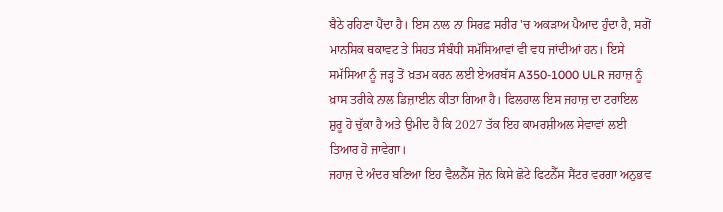ਬੈਠੇ ਰਹਿਣਾ ਪੈਂਦਾ ਹੈ। ਇਸ ਨਾਲ ਨਾ ਸਿਰਫ਼ ਸਰੀਰ 'ਚ ਅਕੜਾਅ ਪੈਆਦ ਹੁੰਦਾ ਹੈ, ਸਗੋਂ ਮਾਨਸਿਕ ਥਕਾਵਟ ਤੇ ਸਿਹਤ ਸੰਬੰਧੀ ਸਮੱਸਿਆਵਾਂ ਵੀ ਵਧ ਜਾਂਦੀਆਂ ਹਨ। ਇਸੇ ਸਮੱਸਿਆ ਨੂੰ ਜੜ੍ਹ ਤੋਂ ਖ਼ਤਮ ਕਰਨ ਲਈ ਏਅਰਬੱਸ A350-1000 ULR ਜਹਾਜ਼ ਨੂੰ ਖ਼ਾਸ ਤਰੀਕੇ ਨਾਲ ਡਿਜ਼ਾਈਨ ਕੀਤਾ ਗਿਆ ਹੈ। ਫਿਲਹਾਲ ਇਸ ਜਹਾਜ਼ ਦਾ ਟਰਾਇਲ ਸ਼ੁਰੂ ਹੋ ਚੁੱਕਾ ਹੈ ਅਤੇ ਉਮੀਦ ਹੈ ਕਿ 2027 ਤੱਕ ਇਹ ਕਾਮਰਸ਼ੀਅਲ ਸੇਵਾਵਾਂ ਲਈ ਤਿਆਰ ਹੋ ਜਾਵੇਗਾ।
ਜਹਾਜ਼ ਦੇ ਅੰਦਰ ਬਣਿਆ ਇਹ ਵੈਲਨੈੱਸ ਜ਼ੋਨ ਕਿਸੇ ਛੋਟੇ ਫਿਟਨੈੱਸ ਸੈਂਟਰ ਵਰਗਾ ਅਨੁਭਵ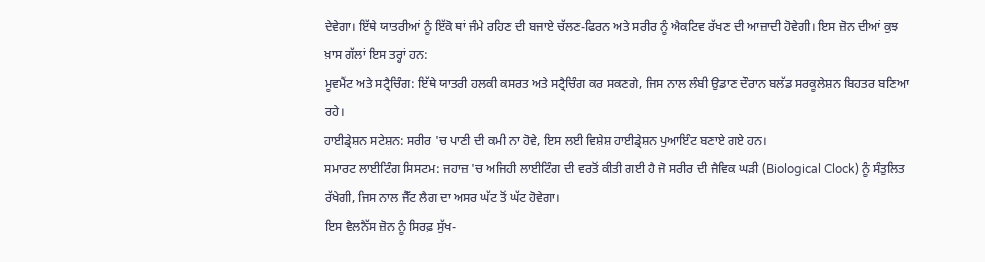ਦੇਵੇਗਾ। ਇੱਥੇ ਯਾਤਰੀਆਂ ਨੂੰ ਇੱਕੋ ਥਾਂ ਜੰਮੇ ਰਹਿਣ ਦੀ ਬਜਾਏ ਚੱਲਣ-ਫਿਰਨ ਅਤੇ ਸਰੀਰ ਨੂੰ ਐਕਟਿਵ ਰੱਖਣ ਦੀ ਆਜ਼ਾਦੀ ਹੋਵੇਗੀ। ਇਸ ਜ਼ੋਨ ਦੀਆਂ ਕੁਝ ਖ਼ਾਸ ਗੱਲਾਂ ਇਸ ਤਰ੍ਹਾਂ ਹਨ:
ਮੂਵਮੈਂਟ ਅਤੇ ਸਟ੍ਰੈਚਿੰਗ: ਇੱਥੇ ਯਾਤਰੀ ਹਲਕੀ ਕਸਰਤ ਅਤੇ ਸਟ੍ਰੈਚਿੰਗ ਕਰ ਸਕਣਗੇ, ਜਿਸ ਨਾਲ ਲੰਬੀ ਉਡਾਣ ਦੌਰਾਨ ਬਲੱਡ ਸਰਕੂਲੇਸ਼ਨ ਬਿਹਤਰ ਬਣਿਆ ਰਹੇ।
ਹਾਈਡ੍ਰੇਸ਼ਨ ਸਟੇਸ਼ਨ: ਸਰੀਰ 'ਚ ਪਾਣੀ ਦੀ ਕਮੀ ਨਾ ਹੋਵੇ, ਇਸ ਲਈ ਵਿਸ਼ੇਸ਼ ਹਾਈਡ੍ਰੇਸ਼ਨ ਪੁਆਇੰਟ ਬਣਾਏ ਗਏ ਹਨ।
ਸਮਾਰਟ ਲਾਈਟਿੰਗ ਸਿਸਟਮ: ਜਹਾਜ਼ 'ਚ ਅਜਿਹੀ ਲਾਈਟਿੰਗ ਦੀ ਵਰਤੋਂ ਕੀਤੀ ਗਈ ਹੈ ਜੋ ਸਰੀਰ ਦੀ ਜੈਵਿਕ ਘੜੀ (Biological Clock) ਨੂੰ ਸੰਤੁਲਿਤ ਰੱਖੇਗੀ, ਜਿਸ ਨਾਲ ਜੈੱਟ ਲੈਗ ਦਾ ਅਸਰ ਘੱਟ ਤੋਂ ਘੱਟ ਹੋਵੇਗਾ।
ਇਸ ਵੈਲਨੈੱਸ ਜ਼ੋਨ ਨੂੰ ਸਿਰਫ਼ ਸੁੱਖ-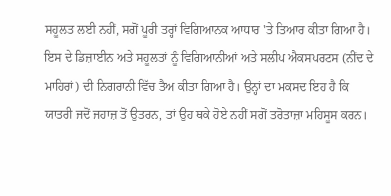ਸਹੂਲਤ ਲਈ ਨਹੀਂ, ਸਗੋਂ ਪੂਰੀ ਤਰ੍ਹਾਂ ਵਿਗਿਆਨਕ ਆਧਾਰ 'ਤੇ ਤਿਆਰ ਕੀਤਾ ਗਿਆ ਹੈ। ਇਸ ਦੇ ਡਿਜ਼ਾਈਨ ਅਤੇ ਸਹੂਲਤਾਂ ਨੂੰ ਵਿਗਿਆਨੀਆਂ ਅਤੇ ਸਲੀਪ ਐਕਸਪਰਟਸ (ਨੀਂਦ ਦੇ ਮਾਹਿਰਾਂ) ਦੀ ਨਿਗਰਾਨੀ ਵਿੱਚ ਤੈਅ ਕੀਤਾ ਗਿਆ ਹੈ। ਉਨ੍ਹਾਂ ਦਾ ਮਕਸਦ ਇਹ ਹੈ ਕਿ ਯਾਤਰੀ ਜਦੋਂ ਜਹਾਜ਼ ਤੋਂ ਉਤਰਨ, ਤਾਂ ਉਹ ਥਕੇ ਹੋਏ ਨਹੀਂ ਸਗੋਂ ਤਰੋਤਾਜ਼ਾ ਮਹਿਸੂਸ ਕਰਨ।